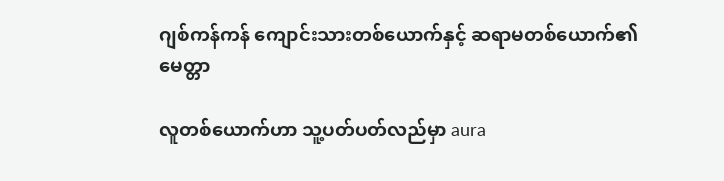ဂျစ်ကန်ကန် ကျောင်းသားတစ်ယောက်နှင့် ဆရာမတစ်ယောက်၏ မေတ္တာ

လူတစ်ယောက်ဟာ သူ့ပတ်ပတ်လည်မှာ aura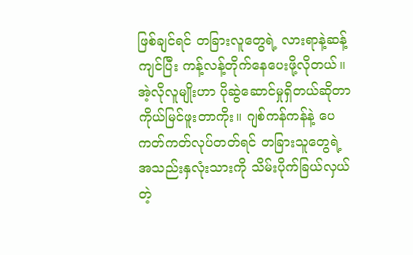ဖြစ်ချင်ရင် တခြားလူတွေရဲ့ လားရာနဲ့ဆန့်ကျင်ပြီး ကန့်လန့်တိုက်နေပေးဖို့လိုတယ်။ အဲ့လိုလူမျိုးဟာ ပိုဆွဲဆောင်မှုရှိတယ်ဆိုတာ ကိုယ်မြင်ဖူးတာကိုး။ ဂျစ်ကန်ကန်နဲ့ ပေကတ်ကတ်လုပ်တတ်ရင် တခြားသူတွေရဲ့ အသည်းနှလုံးသားကို သိမ်းပိုက်ခြယ်လှယ်တဲ့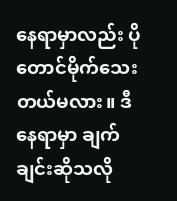နေရာမှာလည်း ပိုတောင်မိုက်သေးတယ်မလား။ ဒီနေရာမှာ ချက်ချင်းဆိုသလို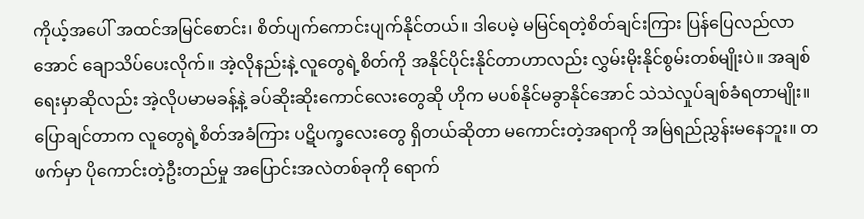ကိုယ့်အပေါ် အထင်အမြင်စောင်း၊ စိတ်ပျက်ကောင်းပျက်နိုင်တယ်။ ဒါပေမဲ့ မမြင်ရတဲ့စိတ်ချင်းကြား ပြန်ပြေလည်လာအောင် ချောသိပ်ပေးလိုက်။ အဲ့လိုနည်းနဲ့ လူတွေရဲ့စိတ်ကို အနိုင်ပိုင်းနိုင်တာဟာလည်း လွှမ်းမိုးနိုင်စွမ်းတစ်မျိုးပဲ။ အချစ်ရေးမှာဆိုလည်း အဲ့လိုပမာမခန့်နဲ့ ခပ်ဆိုးဆိုးကောင်လေးတွေဆို ဟိုက မပစ်နိုင်မခွာနိုင်အောင် သဲသဲလှုပ်ချစ်ခံရတာမျိုး။ ပြောချင်တာက လူတွေရဲ့စိတ်အခံကြား ပဋိပက္ခလေးတွေ ရှိတယ်ဆိုတာ မကောင်းတဲ့အရာကို အမြဲရည်ညွှန်းမနေဘူး။ တဖက်မှာ ပိုကောင်းတဲ့ဦးတည်မှု အပြောင်းအလဲတစ်ခုကို ရောက်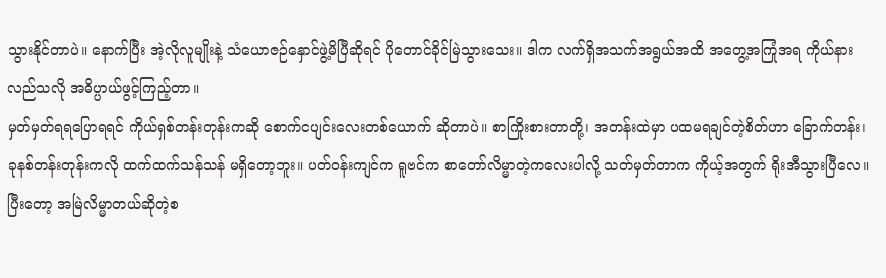သွားနိုင်တာပဲ။ နောက်ပြီး အဲ့လိုလူမျိုးနဲ့ သံယောဇဉ်နှောင်ဖွဲ့မိပြီဆိုရင် ပိုတောင်ခိုင်မြဲသွားသေး။ ဒါက လက်ရှိအသက်အရွယ်အထိ အတွေ့အကြုံအရ ကိုယ်နားလည်သလို အဓိပ္ပာယ်ဖွင့်ကြည့်တာ။
မှတ်မှတ်ရရပြောရရင် ကိုယ်ရှစ်တန်းတုန်းကဆို စောက်ငပျင်းလေးတစ်ယောက် ဆိုတာပဲ။ စာကြိုးစားတာတို့၊ အတန်းထဲမှာ ပထမရချင်တဲ့စိတ်ဟာ ခြောက်တန်း၊ ခုနစ်တန်းတုန်းကလို ထက်ထက်သန်သန် မရှိတော့ဘူး။ ပတ်ဝန်းကျင်က ရူဗင်က စာတော်လိမ္မာတဲ့ကလေးပါလို့ သတ်မှတ်တာက ကိုယ့်အတွက် ရိုးအီသွားပြီလေ။ ပြီးတော့ အမြဲလိမ္မာတယ်ဆိုတဲ့စ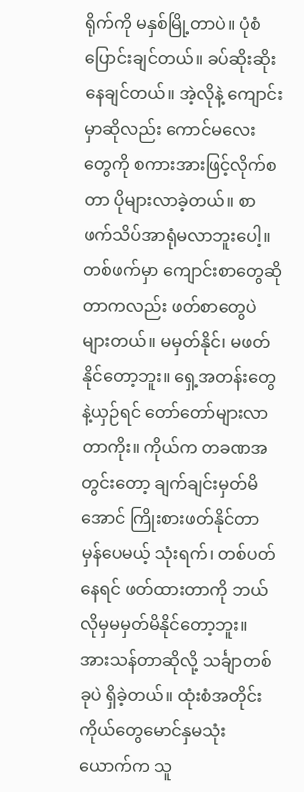ရိုက်ကို မနှစ်မြို့တာပဲ။ ပုံစံပြောင်းချင်တယ်။ ခပ်ဆိုးဆိုးနေချင်တယ်။ အဲ့လိုနဲ့ ကျောင်းမှာဆိုလည်း ကောင်မလေးတွေကို စကားအားဖြင့်လိုက်စတာ ပိုများလာခဲ့တယ်။ စာဖက်သိပ်အာရုံမလာဘူးပေါ့။ တစ်ဖက်မှာ ကျောင်းစာတွေဆိုတာကလည်း ဖတ်စာတွေပဲများတယ်။ မမှတ်နိုင်၊ မဖတ်နိုင်တော့ဘူး။ ရှေ့အတန်းတွေနဲ့ယှဉ်ရင် တော်တော်များလာတာကိုး။ ကိုယ်က တခဏအတွင်းတော့ ချက်ချင်းမှတ်မိအောင် ကြိုးစားဖတ်နိုင်တာ မှန်ပေမယ့် သုံးရက်၊ တစ်ပတ်နေရင် ဖတ်ထားတာကို ဘယ်လိုမှမမှတ်မိနိုင်တော့ဘူး။ အားသန်တာဆိုလို့ သင်္ချာတစ်ခုပဲ ရှိခဲ့တယ်။ ထုံးစံအတိုင်း ကိုယ်တွေမောင်နှမသုံးယောက်က သူ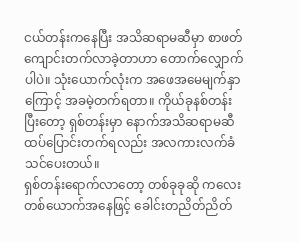ငယ်တန်းကနေပြီး အသိဆရာမဆီမှာ စာဖတ်ကျောင်းတက်လာခဲ့တာဟာ တောက်လျှောက်ပါပဲ။ သုံးယောက်လုံးက အဖေအမေမျက်နှာကြောင့် အခမဲ့တက်ရတာ။ ကိုယ်ခုနစ်တန်းပြီးတော့ ရှစ်တန်းမှာ နောက်အသိဆရာမဆီ ထပ်ပြောင်းတက်ရလည်း အလကားလက်ခံသင်ပေးတယ်။
ရှစ်တန်းရောက်လာတော့ တစ်ခုခုဆို ကလေးတစ်ယောက်အနေဖြင့် ခေါင်းတညိတ်ညိတ်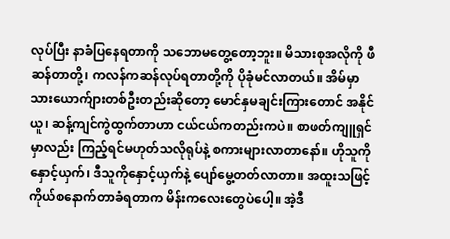လုပ်ပြီး နာခံပြနေရတာကို သဘောမတွေ့တော့ဘူး။ မိသားစုအလိုကို ဖီဆန်တာတို့၊ ကလန်ကဆန်လုပ်ရတာတို့ကို ပိုခုံမင်လာတယ်။ အိမ်မှာ သားယောက်ျားတစ်ဦးတည်းဆိုတော့ မောင်နှမချင်းကြားတောင် အနိုင်ယူ၊ ဆန့်ကျင်ကွဲထွက်တာဟာ ငယ်ငယ်ကတည်းကပဲ။ စာဖတ်ကျူရှင်မှာလည်း ကြည့်ရင်မဟုတ်သလိုရုပ်နဲ့ စကားများလာတာနော်။ ဟိုသူကိုနှောင့်ယှက်၊ ဒီသူကိုနှောင့်ယှက်နဲ့ ပျော်မွေ့တတ်လာတာ။ အထူးသဖြင့် ကိုယ်စနောက်တာခံရတာက မိန်းကလေးတွေပဲပေါ့။ အဲ့ဒီ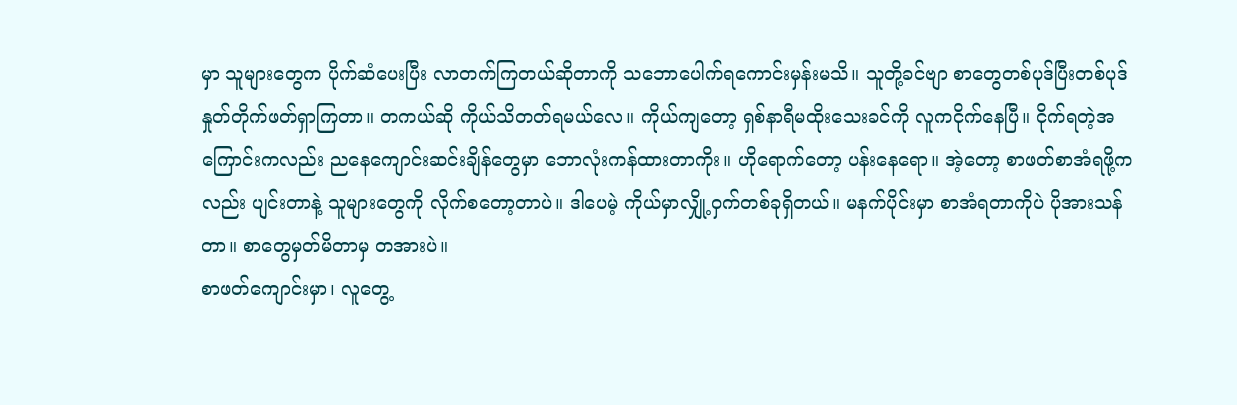မှာ သူများတွေက ပိုက်ဆံပေးပြီး လာတက်ကြတယ်ဆိုတာကို သဘောပေါက်ရကောင်းမှန်းမသိ။ သူတို့ခင်ဗျာ စာတွေတစ်ပုဒ်ပြီးတစ်ပုဒ် နှုတ်တိုက်ဖတ်ရှာကြတာ။ တကယ်ဆို ကိုယ်သိတတ်ရမယ်လေ။ ကိုယ်ကျတော့ ရှစ်နာရီမထိုးသေးခင်ကို လူကငိုက်နေပြီ။ ငိုက်ရတဲ့အကြောင်းကလည်း ညနေကျောင်းဆင်းချိန်တွေမှာ ဘောလုံးကန်ထားတာကိုး။ ဟိုရောက်တော့ ပန်းနေရော။ အဲ့တော့ စာဖတ်စာအံရဖို့ကလည်း ပျင်းတာနဲ့ သူများတွေကို လိုက်စတော့တာပဲ။ ဒါပေမဲ့ ကိုယ်မှာလျှို့ဝှက်တစ်ခုရှိတယ်။ မနက်ပိုင်းမှာ စာအံရတာကိုပဲ ပိုအားသန်တာ။ စာတွေမှတ်မိတာမှ တအားပဲ။
စာဖတ်ကျောင်းမှာ၊ လူတွေ့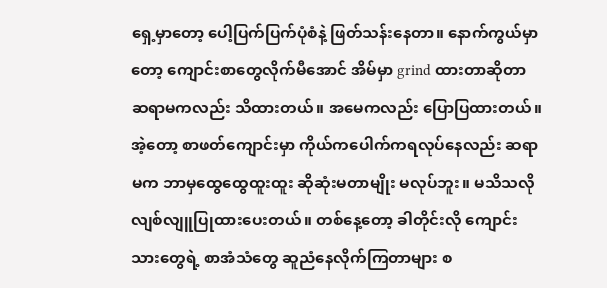ရှေ့မှာတော့ ပေါ့ပြက်ပြက်ပုံစံနဲ့ ဖြတ်သန်းနေတာ။ နောက်ကွယ်မှာတော့ ကျောင်းစာတွေလိုက်မီအောင် အိမ်မှာ grind ထားတာဆိုတာ ဆရာမကလည်း သိထားတယ်။ အမေကလည်း ပြောပြထားတယ်။ အဲ့တော့ စာဖတ်ကျောင်းမှာ ကိုယ်ကပေါက်ကရလုပ်နေလည်း ဆရာမက ဘာမှထွေထွေထူးထူး ဆိုဆုံးမတာမျိုး မလုပ်ဘူး။ မသိသလို လျစ်လျူပြုထားပေးတယ်။ တစ်နေ့တော့ ခါတိုင်းလို ကျောင်းသားတွေရဲ့ စာအံသံတွေ ဆူညံနေလိုက်ကြတာများ စ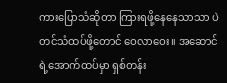ကားပြောသံဆိုတာ ကြားရဖို့နေနေသာသာ ပဲတင်သံထပ်ဖို့တောင် ဝေလာဝေး။ အဆောင်ရဲ့အောက်ထပ်မှာ ရှစ်တန်း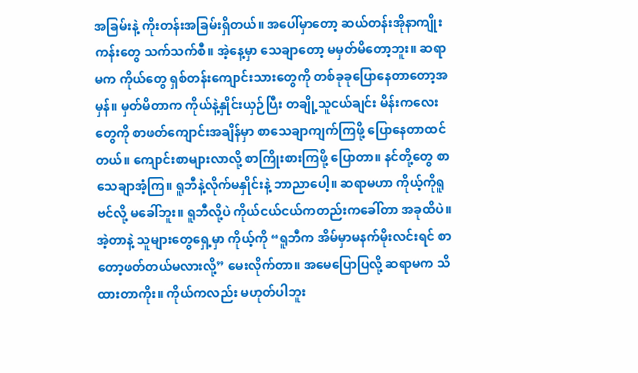အခြမ်းနဲ့ ကိုးတန်းအခြမ်းရှိတယ်။ အပေါ်မှာတော့ ဆယ်တန်းအိုနာကျိုးကန်းတွေ သက်သက်စီ။ အဲ့နေ့မှာ သေချာတော့ မမှတ်မိတော့ဘူး။ ဆရာမက ကိုယ်တွေ ရှစ်တန်းကျောင်းသားတွေကို တစ်ခုခုပြောနေတာတော့အမှန်။ မှတ်မိတာက ကိုယ်နဲ့နှိုင်းယှဉ်ပြီး တချို့သူငယ်ချင်း မိန်းကလေးတွေကို စာဖတ်ကျောင်းအချိန်မှာ စာသေချာကျက်ကြဖို့ ပြောနေတာထင်တယ်။ ကျောင်းစာများလာလို့ စာကြိုးစားကြဖို့ ပြောတာ။ နင်တို့တွေ စာသေချာအံ့ကြ။ ရူဘီနဲ့လိုက်မနှိုင်းနဲ့ ဘာညာပေါ့။ ဆရာမဟာ ကိုယ့်ကိုရူဗင်လို့ မခေါ်ဘူး။ ရူဘီလို့ပဲ ကိုယ်ငယ်ငယ်ကတည်းကခေါ်တာ အခုထိပဲ။
အဲ့တာနဲ့ သူများတွေရှေ့မှာ ကိုယ့်ကို “ရူဘီက အိမ်မှာမနက်မိုးလင်းရင် စာတော့ဖတ်တယ်မလားလို့” မေးလိုက်တာ။ အမေပြောပြလို့ ဆရာမက သိထားတာကိုး။ ကိုယ်ကလည်း မဟုတ်ပါဘူး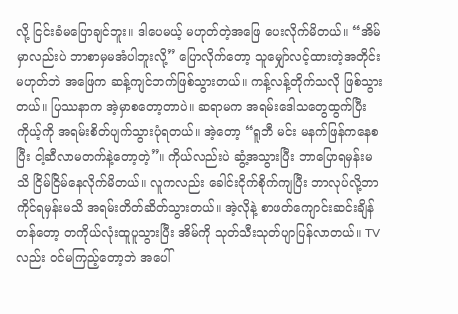လို့ ငြင်းခံမပြောချင်ဘူး။ ဒါပေမယ့် မဟုတ်တဲ့အဖြေ ပေးလိုက်မိတယ်။ “အိမ်မှာလည်းပဲ ဘာစာမှမအံပါဘူးလို့” ပြောလိုက်တော့ သူမျှော်လင့်ထားတဲ့အတိုင်းမဟုတ်ဘဲ အဖြေက ဆန့်ကျင်ဘက်ဖြစ်သွားတယ်။ ကန့်လန့်တိုက်သလို ဖြစ်သွားတယ်။ ပြဿနာက အဲ့မှာစတော့တာပဲ။ ဆရာမက အရမ်းဒေါသတွေထွက်ပြီး ကိုယ့်ကို အရမ်းစိတ်ပျက်သွားပုံရတယ်။ အဲ့တော့ “ရူဘီ မင်း မနက်ဖြန်ကနေစပြီး ငါ့ဆီလာမတက်နဲ့တော့တဲ့”။ ကိုယ်လည်းပဲ ဆွံ့အသွားပြီး ဘာပြောရမှန်းမသိ ငြိမ်ငြိမ်နေလိုက်မိတယ်။ လူကလည်း ခေါင်းငိုက်စိုက်ကျပြီး ဘာလုပ်လို့ဘာကိုင်ရမှန်းမသိ အရမ်းတိတ်ဆိတ်သွားတယ်။ အဲ့လိုနဲ့ စာဖတ်ကျောင်းဆင်းချိန်တန်တော့ တကိုယ်လုံးထူပူသွားပြီး အိမ်ကို သုတ်သီးသုတ်ပျာပြန်လာတယ်။ TV လည်း ဝင်မကြည့်တော့ဘဲ အပေါ်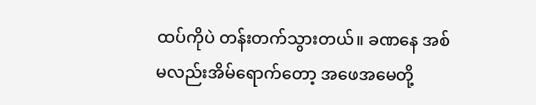ထပ်ကိုပဲ တန်းတက်သွားတယ်။ ခဏနေ အစ်မလည်းအိမ်ရောက်တော့ အဖေအမေတို့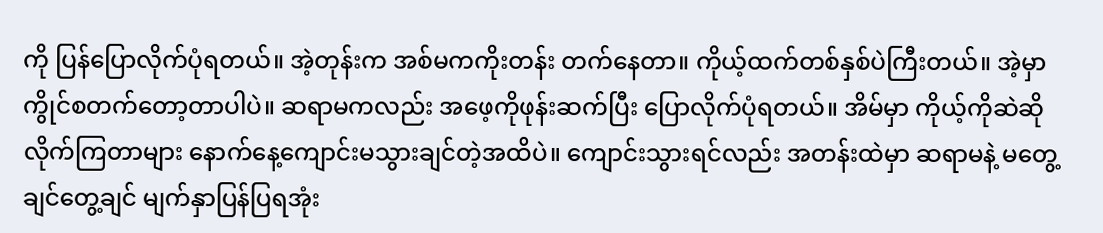ကို ပြန်ပြောလိုက်ပုံရတယ်။ အဲ့တုန်းက အစ်မကကိုးတန်း တက်နေတာ။ ကိုယ့်ထက်တစ်နှစ်ပဲကြီးတယ်။ အဲ့မှာ ကွိုင်စတက်တော့တာပါပဲ။ ဆရာမကလည်း အဖေ့ကိုဖုန်းဆက်ပြီး ပြောလိုက်ပုံရတယ်။ အိမ်မှာ ကိုယ့်ကိုဆဲဆိုလိုက်ကြတာများ နောက်နေ့ကျောင်းမသွားချင်တဲ့အထိပဲ။ ကျောင်းသွားရင်လည်း အတန်းထဲမှာ ဆရာမနဲ့ မတွေ့ချင်တွေ့ချင် မျက်နှာပြန်ပြရအုံး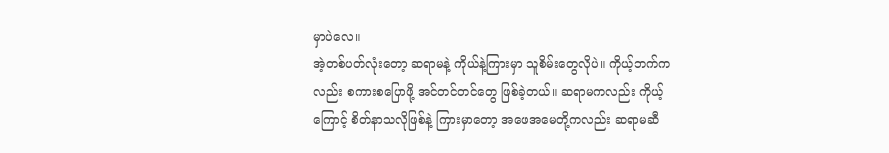မှာပဲလေ။
အဲ့တစ်ပတ်လုံးတော့ ဆရာမနဲ့ ကိုယ်နဲ့ကြားမှာ သူစိမ်းတွေလိုပဲ။ ကိုယ့်ဘက်ကလည်း စကားစပြောဖို့ အင်တင်တင်တွေ ဖြစ်ခဲ့တယ်။ ဆရာမကလည်း ကိုယ့်ကြောင့် စိတ်နာသလိုဖြစ်နဲ့ ကြားမှာတော့ အဖေအမေတို့ကလည်း ဆရာမဆီ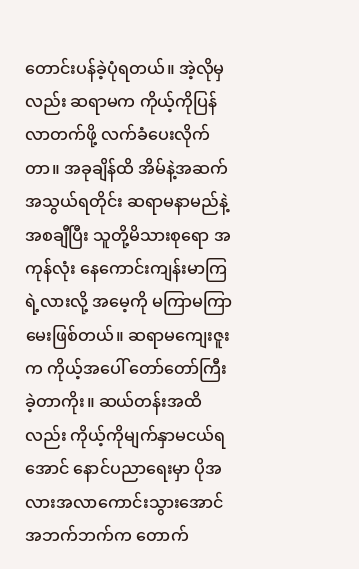တောင်းပန်ခဲ့ပုံရတယ်။ အဲ့လိုမှလည်း ဆရာမက ကိုယ့်ကိုပြန်လာတက်ဖို့ လက်ခံပေးလိုက်တာ။ အခုချိန်ထိ အိမ်နဲ့အဆက်အသွယ်ရတိုင်း ဆရာမနာမည်နဲ့ အစချီပြီး သူတို့မိသားစုရော အကုန်လုံး နေကောင်းကျန်းမာကြရဲ့လားလို့ အမေ့ကို မကြာမကြာမေးဖြစ်တယ်။ ဆရာမကျေးဇူးက ကိုယ့်အပေါ် တော်တော်ကြီးခဲ့တာကိုး။ ဆယ်တန်းအထိလည်း ကိုယ့်ကိုမျက်နှာမငယ်ရအောင် နောင်ပညာရေးမှာ ပိုအလားအလာကောင်းသွားအောင် အဘက်ဘက်က တောက်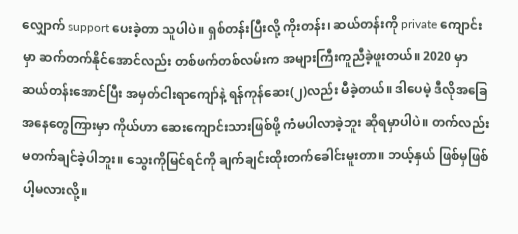လျှောက် support ပေးခဲ့တာ သူပါပဲ။ ရှစ်တန်းပြီးလို့ ကိုးတန်း၊ ဆယ်တန်းကို private ကျောင်းမှာ ဆက်တက်နိုင်အောင်လည်း တစ်ဖက်တစ်လမ်းက အများကြီးကူညီခဲ့ဖူးတယ်။ 2020 မှာ ဆယ်တန်းအောင်ပြီး အမှတ်ငါးရာကျော်နဲ့ ရန်ကုန်ဆေး(၂)လည်း မီခဲ့တယ်။ ဒါပေမဲ့ ဒီလိုအခြေအနေတွေကြားမှာ ကိုယ်ဟာ ဆေးကျောင်းသားဖြစ်ဖို့ ကံမပါလာခဲ့ဘူး ဆိုရမှာပါပဲ။ တက်လည်းမတက်ချင်ခဲ့ပါဘူး။ သွေးကိုမြင်ရင်ကို ချက်ချင်းထိုးတက်ခေါင်းမူးတာ။ ဘယ့်နှယ် ဖြစ်မှဖြစ်ပါ့မလားလို့။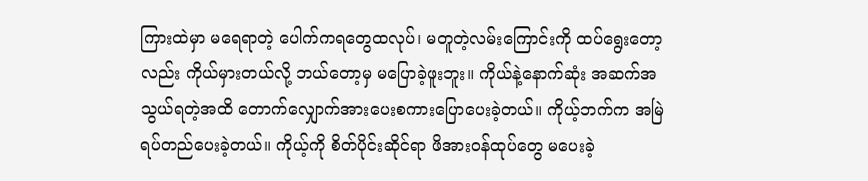ကြားထဲမှာ မရေရာတဲ့ ပေါက်ကရတွေထလုပ်၊ မတူတဲ့လမ်းကြောင်းကို ထပ်ရွေးတော့လည်း ကိုယ်မှားတယ်လို့ ဘယ်တော့မှ မပြောခဲ့ဖူးဘူး။ ကိုယ်နဲ့နောက်ဆုံး အဆက်အသွယ်ရတဲ့အထိ တောက်လျှောက်အားပေးစကားပြောပေးခဲ့တယ်။ ကိုယ့်ဘက်က အမြဲရပ်တည်ပေးခဲ့တယ်။ ကိုယ့်ကို စိတ်ပိုင်းဆိုင်ရာ ဖိအားဝန်ထုပ်တွေ မပေးခဲ့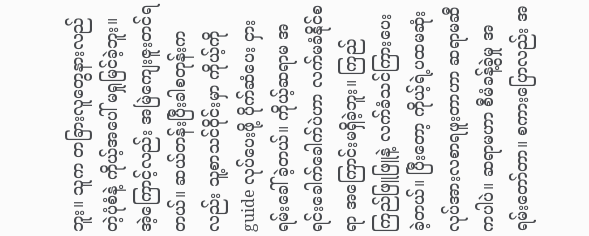ဘူး။ သူက တခြားလူတွေနားလည်တဲ့ပုံစံနဲ့ ကိုယ့်အပေါ် မရှုမြင်ခဲ့ဘူး။ အဲ့ကြောင့်လည်း အမြဲကျေးဇူးတင်ရတယ်။ ဆယ်တန်းပြီးခါစတုန်းကလည်း သူ့စာသင်ဝိုင်းမှာ ကိုယ့်ကို guide လုပ်ပေးဖို့ ပိုက်ဆံပေး ငှားရမ်းခေါ်ခဲ့တယ်။ ကိုယ့်ဆရာမ အရင်းခေါက်ခေါက်ပဲဟာ လက်မခံနိုင်စရာ အကြောင်းမရှိခဲ့ဘူး။ ကြည်ကြည်ဖြူဖြူနဲ့ လက်ခံသင်ကြားပေးခဲ့တယ်။ ပြီးတော့ ကိုယ့်ရဲ့ပထမဆုံး လုပ်အားလစာရဖူးတာဟာ ဆရာမဆီကပါပဲ။ ဆရာမဟာ စီမံခန့်ခွဲမှု အရမ်းတော်တာ။ စကားပြောလည်း အ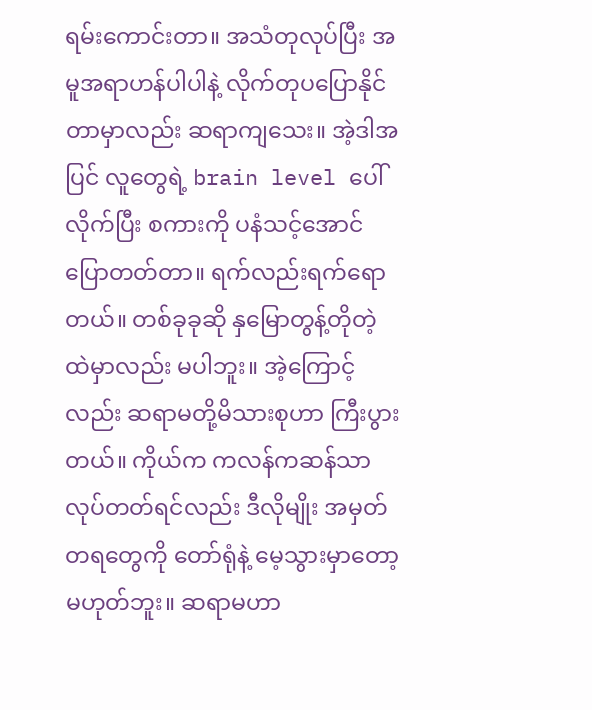ရမ်းကောင်းတာ။ အသံတုလုပ်ပြီး အမူအရာဟန်ပါပါနဲ့ လိုက်တုပပြောနိုင်တာမှာလည်း ဆရာကျသေး။ အဲ့ဒါအပြင် လူတွေရဲ့ brain level ပေါ်လိုက်ပြီး စကားကို ပနံသင့်အောင် ပြောတတ်တာ။ ရက်လည်းရက်ရောတယ်။ တစ်ခုခုဆို နှမြောတွန့်တိုတဲ့ထဲမှာလည်း မပါဘူး။ အဲ့ကြောင့်လည်း ဆရာမတို့မိသားစုဟာ ကြီးပွားတယ်။ ကိုယ်က ကလန်ကဆန်သာ လုပ်တတ်ရင်လည်း ဒီလိုမျိုး အမှတ်တရတွေကို တော်ရုံနဲ့ မေ့သွားမှာတော့ မဟုတ်ဘူး။ ဆရာမဟာ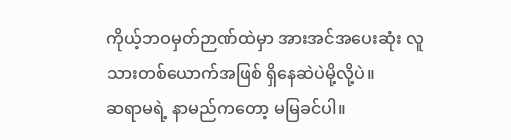ကိုယ့်ဘဝမှတ်ဉာဏ်ထဲမှာ အားအင်အပေးဆုံး လူသားတစ်ယောက်အဖြစ် ရှိနေဆဲပဲမို့လို့ပဲ။
ဆရာမရဲ့ နာမည်ကတော့ မမြခင်ပါ။